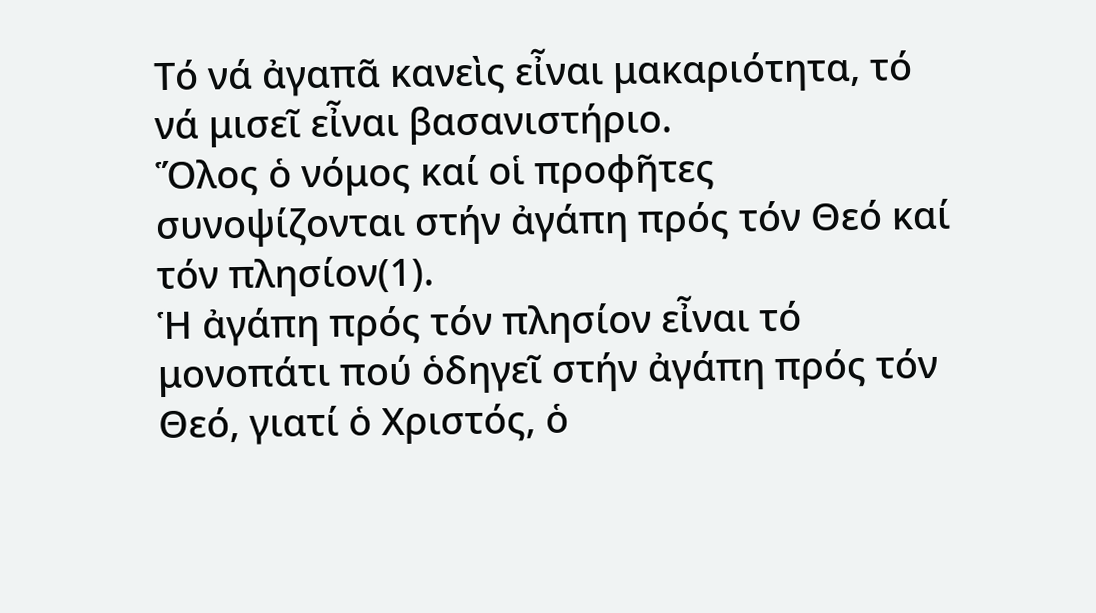Τό νά ἀγαπᾶ κανεὶς εἶναι μακαριότητα, τό νά μισεῖ εἶναι βασανιστήριο.
Ὅλος ὁ νόμος καί οἱ προφῆτες συνοψίζονται στήν ἀγάπη πρός τόν Θεό καί τόν πλησίον(1).
Ἡ ἀγάπη πρός τόν πλησίον εἶναι τό μονοπάτι πού ὁδηγεῖ στήν ἀγάπη πρός τόν Θεό, γιατί ὁ Χριστός, ὁ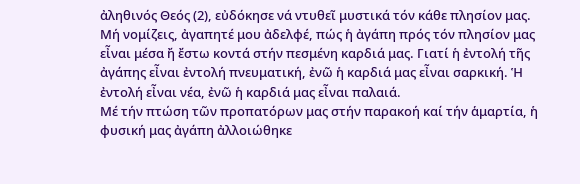ἀληθινός Θεός (2), εὐδόκησε νά ντυθεῖ μυστικά τόν κάθε πλησίον μας.
Μή νομίζεις, ἀγαπητέ μου ἀδελφέ, πώς ἡ ἀγάπη πρός τόν πλησίον μας εἶναι μέσα ἤ ἔστω κοντά στήν πεσμένη καρδιά μας. Γιατί ἡ ἐντολή τῆς ἀγάπης εἶναι ἐντολή πνευματική, ἐνῶ ἡ καρδιά μας εἶναι σαρκική. Ἡ ἐντολή εἶναι νέα, ἐνῶ ἡ καρδιά μας εἶναι παλαιά.
Μέ τήν πτώση τῶν προπατόρων μας στήν παρακοή καί τήν ἁμαρτία, ἡ φυσική μας ἀγάπη ἀλλοιώθηκε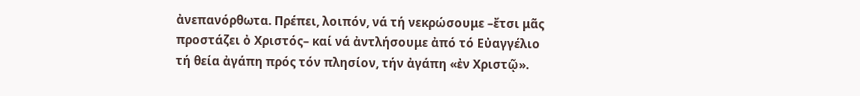ἀνεπανόρθωτα. Πρέπει, λοιπόν, νά τή νεκρώσουμε –ἔτσι μᾶς προστάζει ὀ Χριστός– καί νά ἀντλήσουμε ἀπό τό Εὐαγγέλιο τή θεία ἀγάπη πρός τόν πλησίον, τήν ἀγάπη «ἐν Χριστῷ».